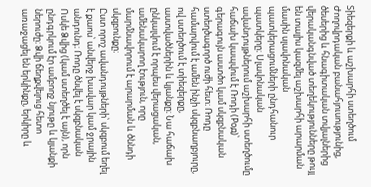Տիեզերքի և աշխարհի ստեղծում
Ժողովրդական բանահյուսությունից, ծեսերից և հնագիտական տվյալներից վերականգնված տեղեկությունները թույլ են տալիս կազմել աշխարհի արարման մասին սլավոնական պատկերացումների ընդհանուր պատկերը։ Սլավոնական ավանդույթներում աշխարհի ստեղծումը հաճախ կապվում է Ռոդի (Род)՝ գերագույն աստծո կամ սկզբնական ստեղծագործ ուժի հետ։ Ռոդը համարվում է ամեն ինչի սկզբնաղբյուրը, ով ստեղծում է տիեզերքը, աստվածներին և կյանքը։ Նա հաճախ ընկալվում է որպես վերացական, ամենակարող էություն, որը մարմնավորում է արարման և ծննդի սկզբունքը։
Ըստ որոշ ավանդույթների՝ սկզբում եղել է քաոս՝ անվերջ խավար կամ ջրային անդունդ։ Ռոդը ծնվել է սկզբնական Ոսկե Ձվից (կամ ստեղծել է այն), որն ընդգրկում էր ամբողջ նյութը և կյանքի ներուժը։ Ձվի ճեղքվելուց հետո առաջացել են երկինքը, երկիրը և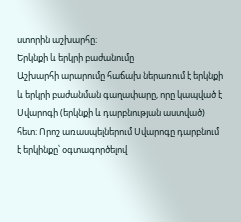ստորին աշխարհը։
Երկնքի և երկրի բաժանումը
Աշխարհի արարումը հաճախ ներառում է երկնքի և երկրի բաժանման գաղափարը, որը կապված է Սվարոգի (երկնքի և դարբնության աստված) հետ։ Որոշ առասպելներում Սվարոգը դարբնում է երկինքը՝ օգտագործելով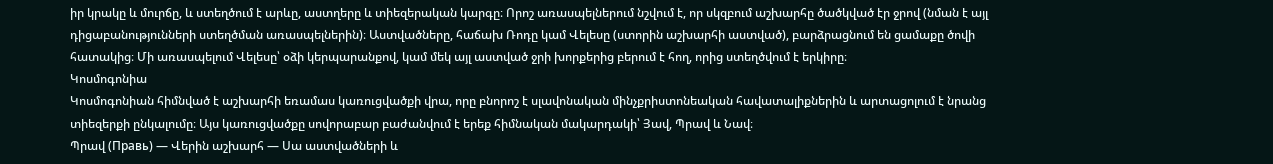իր կրակը և մուրճը, և ստեղծում է արևը, աստղերը և տիեզերական կարգը։ Որոշ առասպելներում նշվում է, որ սկզբում աշխարհը ծածկված էր ջրով (նման է այլ դիցաբանությունների ստեղծման առասպելներին)։ Աստվածները, հաճախ Ռոդը կամ Վելեսը (ստորին աշխարհի աստված), բարձրացնում են ցամաքը ծովի հատակից։ Մի առասպելում Վելեսը՝ օձի կերպարանքով, կամ մեկ այլ աստված ջրի խորքերից բերում է հող, որից ստեղծվում է երկիրը։
Կոսմոգոնիա
Կոսմոգոնիան հիմնված է աշխարհի եռամաս կառուցվածքի վրա, որը բնորոշ է սլավոնական մինչքրիստոնեական հավատալիքներին և արտացոլում է նրանց տիեզերքի ընկալումը։ Այս կառուցվածքը սովորաբար բաժանվում է երեք հիմնական մակարդակի՝ Յավ, Պրավ և Նավ։
Պրավ (Правь) — Վերին աշխարհ — Սա աստվածների և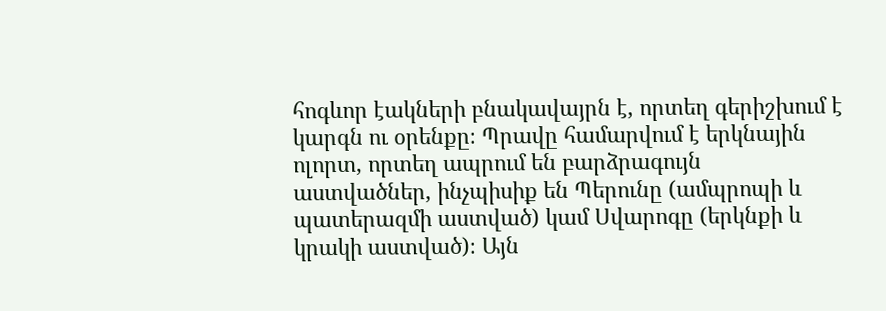հոգևոր էակների բնակավայրն է, որտեղ գերիշխում է կարգն ու օրենքը։ Պրավը համարվում է երկնային ոլորտ, որտեղ ապրում են բարձրագույն աստվածներ, ինչպիսիք են Պերունը (ամպրոպի և պատերազմի աստված) կամ Սվարոգը (երկնքի և կրակի աստված)։ Այն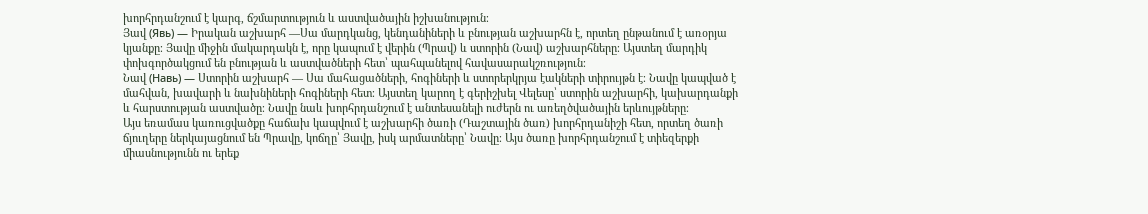խորհրդանշում է կարգ, ճշմարտություն և աստվածային իշխանություն։
Յավ (Явь) — Իրական աշխարհ —Սա մարդկանց, կենդանիների և բնության աշխարհն է, որտեղ ընթանում է առօրյա կյանքը։ Յավը միջին մակարդակն է, որը կապում է վերին (Պրավ) և ստորին (Նավ) աշխարհները։ Այստեղ մարդիկ փոխգործակցում են բնության և աստվածների հետ՝ պահպանելով հավասարակշռություն։
Նավ (Навь) — Ստորին աշխարհ — Սա մահացածների, հոգիների և ստորերկրյա էակների տիրույթն է։ Նավը կապված է մահվան, խավարի և նախնիների հոգիների հետ։ Այստեղ կարող է գերիշխել Վելեսը՝ ստորին աշխարհի, կախարդանքի և հարստության աստվածը։ Նավը նաև խորհրդանշում է անտեսանելի ուժերն ու առեղծվածային երևույթները։
Այս եռամաս կառուցվածքը հաճախ կապվում է աշխարհի ծառի (Դաշտային ծառ) խորհրդանիշի հետ, որտեղ ծառի ճյուղերը ներկայացնում են Պրավը, կոճղը՝ Յավը, իսկ արմատները՝ Նավը։ Այս ծառը խորհրդանշում է տիեզերքի միասնությունն ու երեք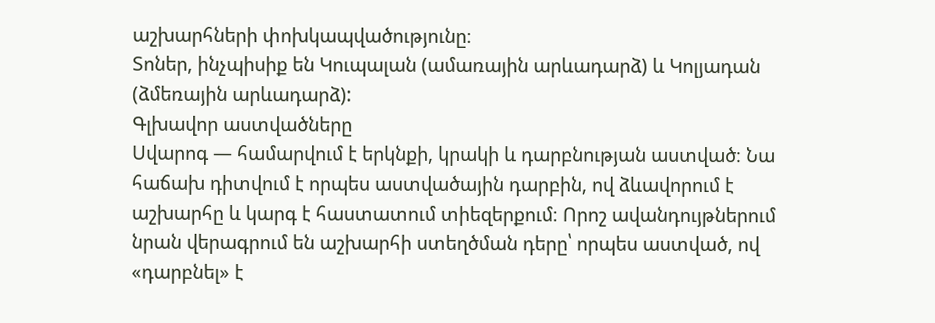աշխարհների փոխկապվածությունը։
Տոներ, ինչպիսիք են Կուպալան (ամառային արևադարձ) և Կոլյադան (ձմեռային արևադարձ):
Գլխավոր աստվածները
Սվարոգ — համարվում է երկնքի, կրակի և դարբնության աստված։ Նա հաճախ դիտվում է որպես աստվածային դարբին, ով ձևավորում է աշխարհը և կարգ է հաստատում տիեզերքում։ Որոշ ավանդույթներում նրան վերագրում են աշխարհի ստեղծման դերը՝ որպես աստված, ով «դարբնել» է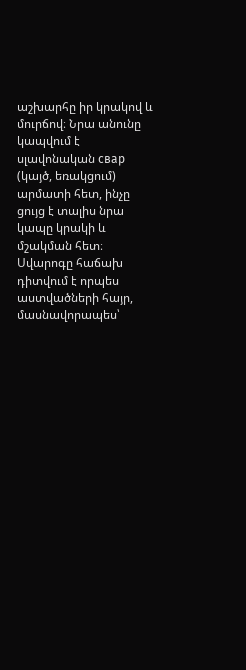աշխարհը իր կրակով և մուրճով։ Նրա անունը կապվում է սլավոնական свар (կայծ, եռակցում) արմատի հետ, ինչը ցույց է տալիս նրա կապը կրակի և մշակման հետ։ Սվարոգը հաճախ դիտվում է որպես աստվածների հայր, մասնավորապես՝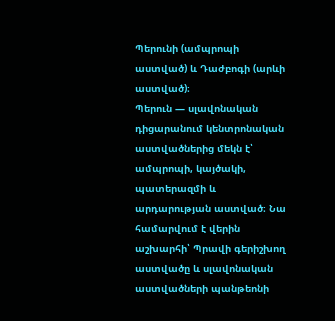Պերունի (ամպրոպի աստված) և Դաժբոգի (արևի աստված)։
Պերուն — սլավոնական դիցարանում կենտրոնական աստվածներից մեկն է՝ ամպրոպի, կայծակի, պատերազմի և արդարության աստված։ Նա համարվում է վերին աշխարհի՝ Պրավի գերիշխող աստվածը և սլավոնական աստվածների պանթեոնի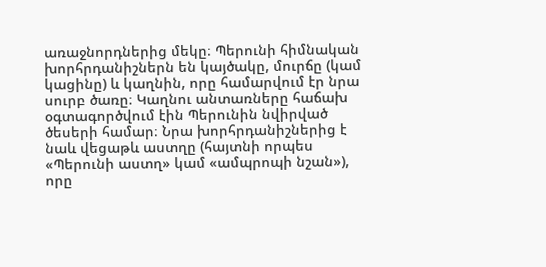առաջնորդներից մեկը։ Պերունի հիմնական խորհրդանիշներն են կայծակը, մուրճը (կամ կացինը) և կաղնին, որը համարվում էր նրա սուրբ ծառը։ Կաղնու անտառները հաճախ օգտագործվում էին Պերունին նվիրված ծեսերի համար։ Նրա խորհրդանիշներից է նաև վեցաթև աստղը (հայտնի որպես «Պերունի աստղ» կամ «ամպրոպի նշան»), որը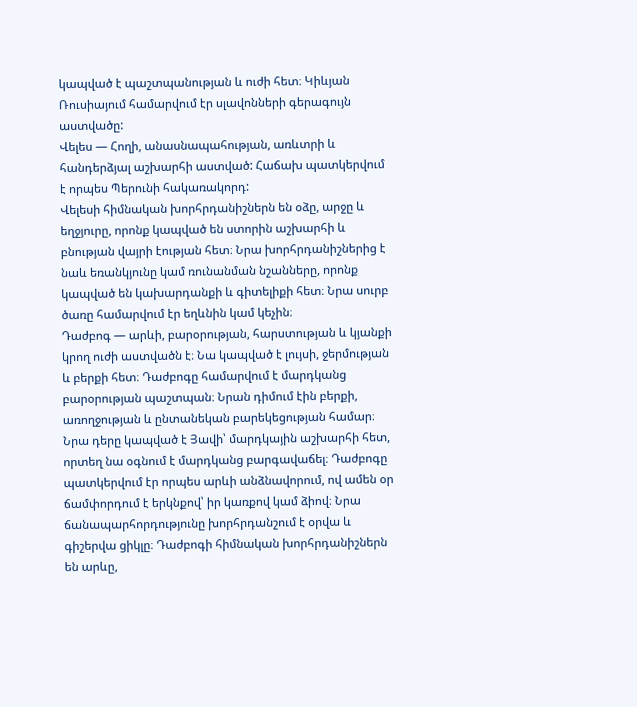կապված է պաշտպանության և ուժի հետ։ Կիևյան Ռուսիայում համարվում էր սլավոնների գերագույն աստվածը:
Վելես — Հողի, անասնապահության, առևտրի և հանդերձյալ աշխարհի աստված: Հաճախ պատկերվում է որպես Պերունի հակառակորդ:
Վելեսի հիմնական խորհրդանիշներն են օձը, արջը և եղջյուրը, որոնք կապված են ստորին աշխարհի և բնության վայրի էության հետ։ Նրա խորհրդանիշներից է նաև եռանկյունը կամ ռունանման նշանները, որոնք կապված են կախարդանքի և գիտելիքի հետ։ Նրա սուրբ ծառը համարվում էր եղևնին կամ կեչին։
Դաժբոգ — արևի, բարօրության, հարստության և կյանքի կրող ուժի աստվածն է։ Նա կապված է լույսի, ջերմության և բերքի հետ։ Դաժբոգը համարվում է մարդկանց բարօրության պաշտպան։ Նրան դիմում էին բերքի, առողջության և ընտանեկան բարեկեցության համար։ Նրա դերը կապված է Յավի՝ մարդկային աշխարհի հետ, որտեղ նա օգնում է մարդկանց բարգավաճել։ Դաժբոգը պատկերվում էր որպես արևի անձնավորում, ով ամեն օր ճամփորդում է երկնքով՝ իր կառքով կամ ձիով։ Նրա ճանապարհորդությունը խորհրդանշում է օրվա և գիշերվա ցիկլը։ Դաժբոգի հիմնական խորհրդանիշներն են արևը,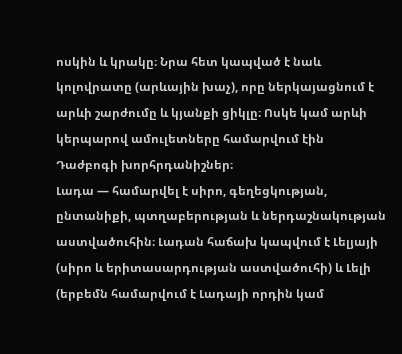ոսկին և կրակը։ Նրա հետ կապված է նաև կոլովրատը (արևային խաչ), որը ներկայացնում է արևի շարժումը և կյանքի ցիկլը։ Ոսկե կամ արևի կերպարով ամուլետները համարվում էին Դաժբոգի խորհրդանիշներ։
Լադա — համարվել է սիրո, գեղեցկության, ընտանիքի, պտղաբերության և ներդաշնակության աստվածուհին։ Լադան հաճախ կապվում է Լելյայի (սիրո և երիտասարդության աստվածուհի) և Լելի (երբեմն համարվում է Լադայի որդին կամ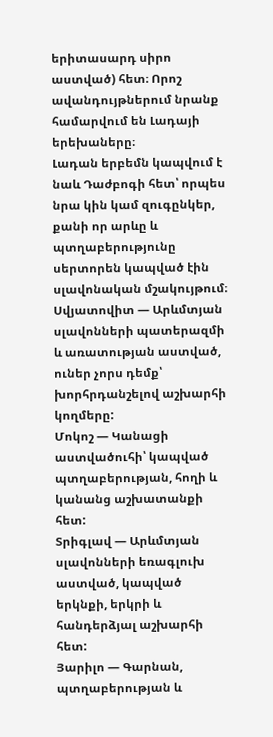երիտասարդ սիրո աստված) հետ։ Որոշ ավանդույթներում նրանք համարվում են Լադայի երեխաները։
Լադան երբեմն կապվում է նաև Դաժբոգի հետ՝ որպես նրա կին կամ զուգընկեր, քանի որ արևը և պտղաբերությունը սերտորեն կապված էին սլավոնական մշակույթում։
Սվյատովիտ — Արևմտյան սլավոնների պատերազմի և առատության աստված, ուներ չորս դեմք՝ խորհրդանշելով աշխարհի կողմերը:
Մոկոշ — Կանացի աստվածուհի՝ կապված պտղաբերության, հողի և կանանց աշխատանքի հետ:
Տրիգլավ — Արևմտյան սլավոնների եռագլուխ աստված, կապված երկնքի, երկրի և հանդերձյալ աշխարհի հետ:
Յարիլո — Գարնան, պտղաբերության և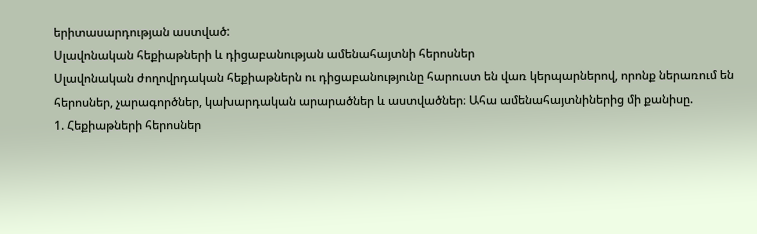երիտասարդության աստված:
Սլավոնական հեքիաթների և դիցաբանության ամենահայտնի հերոսներ
Սլավոնական ժողովրդական հեքիաթներն ու դիցաբանությունը հարուստ են վառ կերպարներով, որոնք ներառում են հերոսներ, չարագործներ, կախարդական արարածներ և աստվածներ։ Ահա ամենահայտնիներից մի քանիսը.
1. Հեքիաթների հերոսներ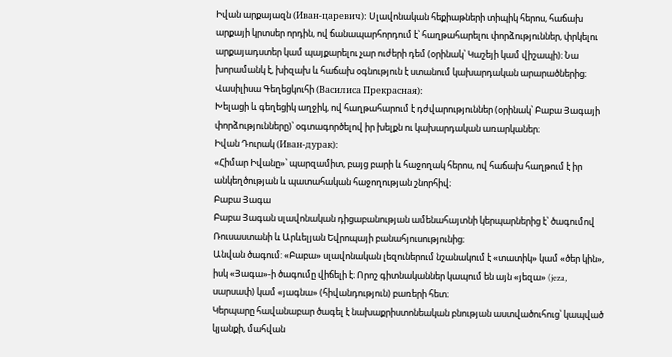Իվան արքայազն (Иван-царевич): Սլավոնական հեքիաթների տիպիկ հերոս, հաճախ արքայի կրտսեր որդին, ով ճանապարհորդում է՝ հաղթահարելու փորձություններ, փրկելու արքայադստեր կամ պայքարելու չար ուժերի դեմ (օրինակ՝ Կաշեյի կամ վիշապի)։ Նա խորամանկ է, խիզախ և հաճախ օգնություն է ստանում կախարդական արարածներից։
Վասիլիսա Գեղեցկուհի (Василиса Прекрасная):
Խելացի և գեղեցիկ աղջիկ, ով հաղթահարում է դժվարություններ (օրինակ՝ Բաբա Յագայի փորձությունները)՝ օգտագործելով իր խելքն ու կախարդական առարկաներ։
Իվան Դուրակ (Иван-дурак):
«Հիմար Իվանը»՝ պարզամիտ, բայց բարի և հաջողակ հերոս, ով հաճախ հաղթում է իր անկեղծության և պատահական հաջողության շնորհիվ։
Բաբա Յագա
Բաբա Յագան սլավոնական դիցաբանության ամենահայտնի կերպարներից է՝ ծագումով Ռուսաստանի և Արևելյան Եվրոպայի բանահյուսությունից։
Անվան ծագում: «Բաբա» սլավոնական լեզուներում նշանակում է «տատիկ» կամ «ծեր կին», իսկ «Յագա»-ի ծագումը վիճելի է։ Որոշ գիտնականներ կապում են այն «յեզա» (jeza, սարսափ) կամ «յագնա» (հիվանդություն) բառերի հետ։
Կերպարը հավանաբար ծագել է նախաքրիստոնեական բնության աստվածուհուց՝ կապված կյանքի, մահվան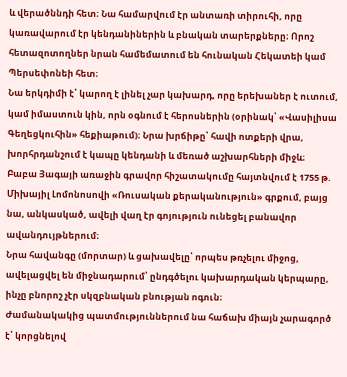և վերածննդի հետ։ Նա համարվում էր անտառի տիրուհի, որը կառավարում էր կենդանիներին և բնական տարերքները։ Որոշ հետազոտողներ նրան համեմատում են հունական Հեկատեի կամ Պերսեփոնեի հետ։
Նա երկդիմի է՝ կարող է լինել չար կախարդ, որը երեխաներ է ուտում, կամ իմաստուն կին, որն օգնում է հերոսներին (օրինակ՝ «Վասիլիսա Գեղեցկուհին» հեքիաթում)։ Նրա խրճիթը՝ հավի ոտքերի վրա, խորհրդանշում է կապը կենդանի և մեռած աշխարհների միջև։
Բաբա Յագայի առաջին գրավոր հիշատակումը հայտնվում է 1755 թ. Միխայիլ Լոմոնոսովի «Ռուսական քերականություն» գրքում, բայց նա, անկասկած, ավելի վաղ էր գոյություն ունեցել բանավոր ավանդույթներում։
Նրա հավանգը (մորտար) և ցախավելը՝ որպես թռչելու միջոց, ավելացվել են միջնադարում՝ ընդգծելու կախարդական կերպարը, ինչը բնորոշ չէր սկզբնական բնության ոգուն։
Ժամանակակից պատմություններում նա հաճախ միայն չարագործ է՝ կորցնելով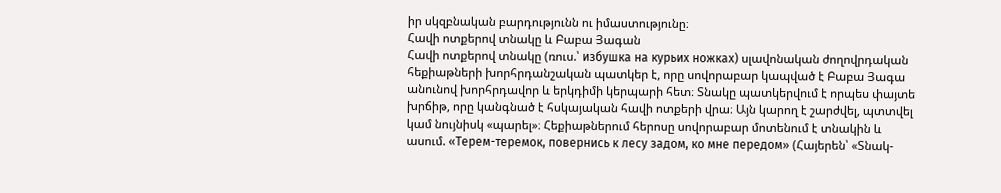իր սկզբնական բարդությունն ու իմաստությունը։
Հավի ոտքերով տնակը և Բաբա Յագան
Հավի ոտքերով տնակը (ռուս.՝ избушка на курьих ножках) սլավոնական ժողովրդական հեքիաթների խորհրդանշական պատկեր է, որը սովորաբար կապված է Բաբա Յագա անունով խորհրդավոր և երկդիմի կերպարի հետ։ Տնակը պատկերվում է որպես փայտե խրճիթ, որը կանգնած է հսկայական հավի ոտքերի վրա։ Այն կարող է շարժվել, պտտվել կամ նույնիսկ «պարել»։ Հեքիաթներում հերոսը սովորաբար մոտենում է տնակին և ասում. «Терем-теремок, повернись к лесу задом, ко мне передом» (Հայերեն՝ «Տնակ-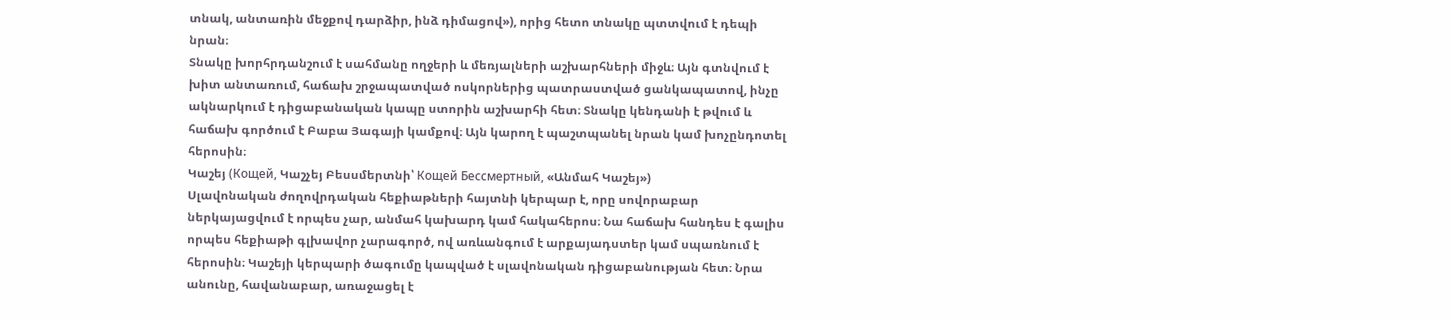տնակ, անտառին մեջքով դարձիր, ինձ դիմացով»), որից հետո տնակը պտտվում է դեպի նրան։
Տնակը խորհրդանշում է սահմանը ողջերի և մեռյալների աշխարհների միջև։ Այն գտնվում է խիտ անտառում, հաճախ շրջապատված ոսկորներից պատրաստված ցանկապատով, ինչը ակնարկում է դիցաբանական կապը ստորին աշխարհի հետ։ Տնակը կենդանի է թվում և հաճախ գործում է Բաբա Յագայի կամքով։ Այն կարող է պաշտպանել նրան կամ խոչընդոտել հերոսին։
Կաշեյ (Кощей, Կաշչեյ Բեսսմերտնի՝ Кощей Бессмертный, «Անմահ Կաշեյ»)
Սլավոնական ժողովրդական հեքիաթների հայտնի կերպար է, որը սովորաբար ներկայացվում է որպես չար, անմահ կախարդ կամ հակահերոս։ Նա հաճախ հանդես է գալիս որպես հեքիաթի գլխավոր չարագործ, ով առևանգում է արքայադստեր կամ սպառնում է հերոսին։ Կաշեյի կերպարի ծագումը կապված է սլավոնական դիցաբանության հետ։ Նրա անունը, հավանաբար, առաջացել է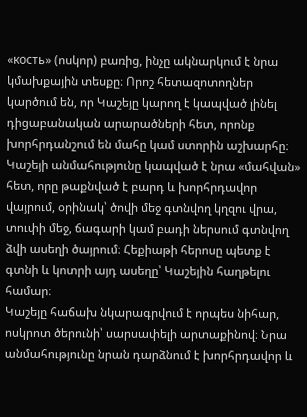«кость» (ոսկոր) բառից, ինչը ակնարկում է նրա կմախքային տեսքը։ Որոշ հետազոտողներ կարծում են, որ Կաշեյը կարող է կապված լինել դիցաբանական արարածների հետ, որոնք խորհրդանշում են մահը կամ ստորին աշխարհը։ Կաշեյի անմահությունը կապված է նրա «մահվան» հետ, որը թաքնված է բարդ և խորհրդավոր վայրում, օրինակ՝ ծովի մեջ գտնվող կղզու վրա, տուփի մեջ, ճագարի կամ բադի ներսում գտնվող ձվի ասեղի ծայրում։ Հեքիաթի հերոսը պետք է գտնի և կոտրի այդ ասեղը՝ Կաշեյին հաղթելու համար։
Կաշեյը հաճախ նկարագրվում է որպես նիհար, ոսկրոտ ծերունի՝ սարսափելի արտաքինով։ Նրա անմահությունը նրան դարձնում է խորհրդավոր և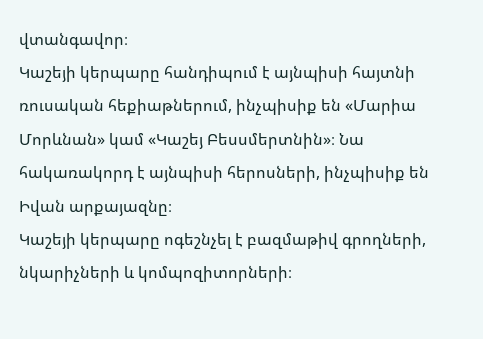վտանգավոր։
Կաշեյի կերպարը հանդիպում է այնպիսի հայտնի ռուսական հեքիաթներում, ինչպիսիք են «Մարիա Մորևնան» կամ «Կաշեյ Բեսսմերտնին»։ Նա հակառակորդ է այնպիսի հերոսների, ինչպիսիք են Իվան արքայազնը։
Կաշեյի կերպարը ոգեշնչել է բազմաթիվ գրողների, նկարիչների և կոմպոզիտորների։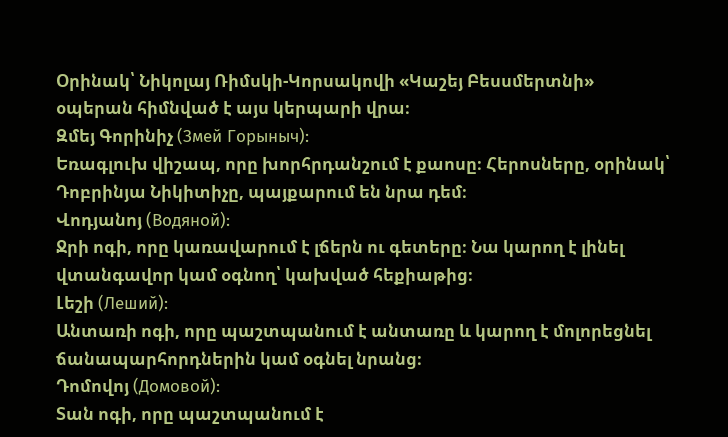Օրինակ՝ Նիկոլայ Ռիմսկի-Կորսակովի «Կաշեյ Բեսսմերտնի» օպերան հիմնված է այս կերպարի վրա։
Զմեյ Գորինիչ (Змей Горыныч):
Եռագլուխ վիշապ, որը խորհրդանշում է քաոսը։ Հերոսները, օրինակ՝ Դոբրինյա Նիկիտիչը, պայքարում են նրա դեմ։
Վոդյանոյ (Водяной):
Ջրի ոգի, որը կառավարում է լճերն ու գետերը։ Նա կարող է լինել վտանգավոր կամ օգնող՝ կախված հեքիաթից։
Լեշի (Леший):
Անտառի ոգի, որը պաշտպանում է անտառը և կարող է մոլորեցնել ճանապարհորդներին կամ օգնել նրանց։
Դոմովոյ (Домовой):
Տան ոգի, որը պաշտպանում է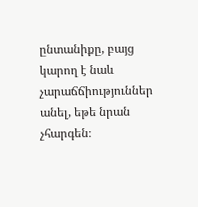ընտանիքը, բայց կարող է նաև չարաճճիություններ անել, եթե նրան չհարգեն։